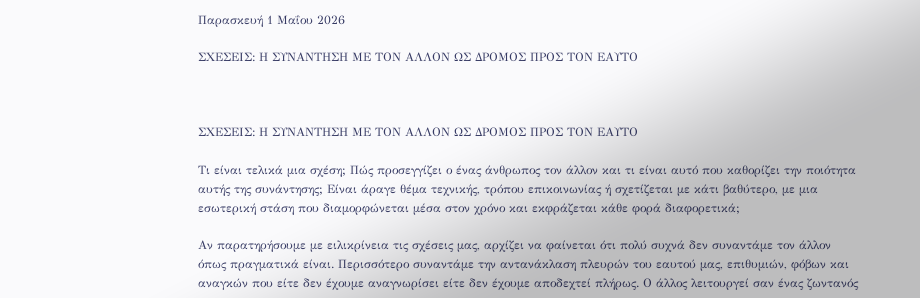Παρασκευή 1 Μαΐου 2026

ΣΧΕΣΕΙΣ: Η ΣΥΝΑΝΤΗΣΗ ΜΕ ΤΟΝ ΑΛΛΟΝ ΩΣ ΔΡΟΜΟΣ ΠΡΟΣ ΤΟΝ ΕΑΥΤΟ



ΣΧΕΣΕΙΣ: Η ΣΥΝΑΝΤΗΣΗ ΜΕ ΤΟΝ ΑΛΛΟΝ ΩΣ ΔΡΟΜΟΣ ΠΡΟΣ ΤΟΝ ΕΑΥΤΟ

Τι είναι τελικά μια σχέση; Πώς προσεγγίζει ο ένας άνθρωπος τον άλλον και τι είναι αυτό που καθορίζει την ποιότητα αυτής της συνάντησης; Είναι άραγε θέμα τεχνικής, τρόπου επικοινωνίας ή σχετίζεται με κάτι βαθύτερο, με μια εσωτερική στάση που διαμορφώνεται μέσα στον χρόνο και εκφράζεται κάθε φορά διαφορετικά;

Αν παρατηρήσουμε με ειλικρίνεια τις σχέσεις μας, αρχίζει να φαίνεται ότι πολύ συχνά δεν συναντάμε τον άλλον όπως πραγματικά είναι. Περισσότερο συναντάμε την αντανάκλαση πλευρών του εαυτού μας, επιθυμιών, φόβων και αναγκών που είτε δεν έχουμε αναγνωρίσει είτε δεν έχουμε αποδεχτεί πλήρως. Ο άλλος λειτουργεί σαν ένας ζωντανός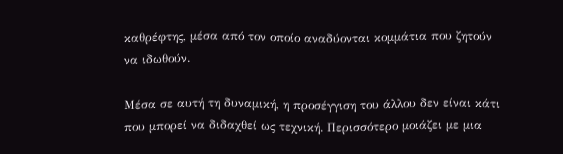καθρέφτης, μέσα από τον οποίο αναδύονται κομμάτια που ζητούν να ιδωθούν.

Μέσα σε αυτή τη δυναμική, η προσέγγιση του άλλου δεν είναι κάτι που μπορεί να διδαχθεί ως τεχνική. Περισσότερο μοιάζει με μια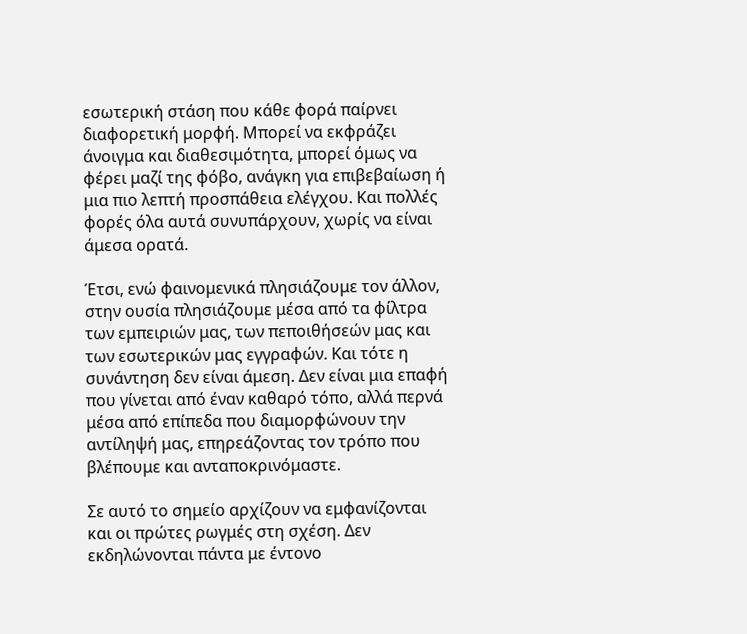εσωτερική στάση που κάθε φορά παίρνει διαφορετική μορφή. Μπορεί να εκφράζει άνοιγμα και διαθεσιμότητα, μπορεί όμως να φέρει μαζί της φόβο, ανάγκη για επιβεβαίωση ή μια πιο λεπτή προσπάθεια ελέγχου. Και πολλές φορές όλα αυτά συνυπάρχουν, χωρίς να είναι άμεσα ορατά.

Έτσι, ενώ φαινομενικά πλησιάζουμε τον άλλον, στην ουσία πλησιάζουμε μέσα από τα φίλτρα των εμπειριών μας, των πεποιθήσεών μας και των εσωτερικών μας εγγραφών. Και τότε η συνάντηση δεν είναι άμεση. Δεν είναι μια επαφή που γίνεται από έναν καθαρό τόπο, αλλά περνά μέσα από επίπεδα που διαμορφώνουν την αντίληψή μας, επηρεάζοντας τον τρόπο που βλέπουμε και ανταποκρινόμαστε.

Σε αυτό το σημείο αρχίζουν να εμφανίζονται και οι πρώτες ρωγμές στη σχέση. Δεν εκδηλώνονται πάντα με έντονο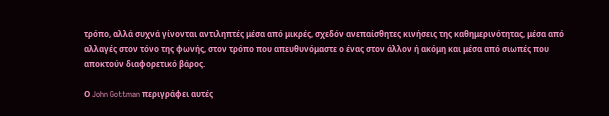τρόπο, αλλά συχνά γίνονται αντιληπτές μέσα από μικρές, σχεδόν ανεπαίσθητες κινήσεις της καθημερινότητας, μέσα από αλλαγές στον τόνο της φωνής, στον τρόπο που απευθυνόμαστε ο ένας στον άλλον ή ακόμη και μέσα από σιωπές που αποκτούν διαφορετικό βάρος.

Ο John Gottman περιγράφει αυτές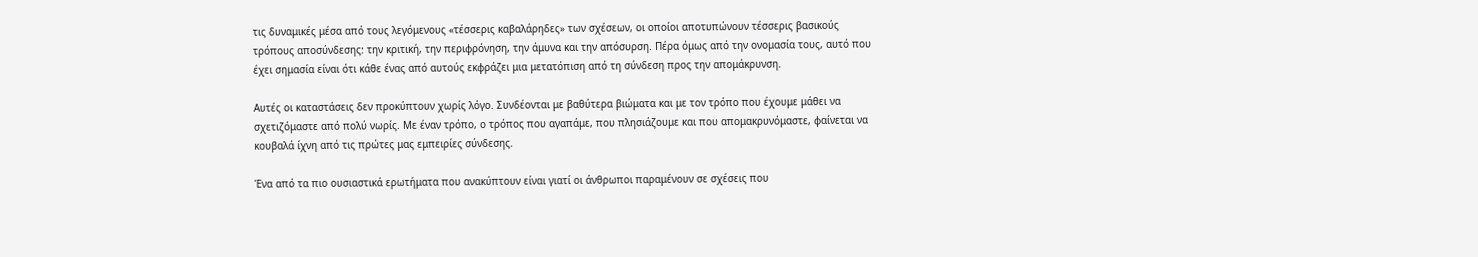τις δυναμικές μέσα από τους λεγόμενους «τέσσερις καβαλάρηδες» των σχέσεων, οι οποίοι αποτυπώνουν τέσσερις βασικούς τρόπους αποσύνδεσης: την κριτική, την περιφρόνηση, την άμυνα και την απόσυρση. Πέρα όμως από την ονομασία τους, αυτό που έχει σημασία είναι ότι κάθε ένας από αυτούς εκφράζει μια μετατόπιση από τη σύνδεση προς την απομάκρυνση.

Αυτές οι καταστάσεις δεν προκύπτουν χωρίς λόγο. Συνδέονται με βαθύτερα βιώματα και με τον τρόπο που έχουμε μάθει να σχετιζόμαστε από πολύ νωρίς. Με έναν τρόπο, ο τρόπος που αγαπάμε, που πλησιάζουμε και που απομακρυνόμαστε, φαίνεται να κουβαλά ίχνη από τις πρώτες μας εμπειρίες σύνδεσης.

Ένα από τα πιο ουσιαστικά ερωτήματα που ανακύπτουν είναι γιατί οι άνθρωποι παραμένουν σε σχέσεις που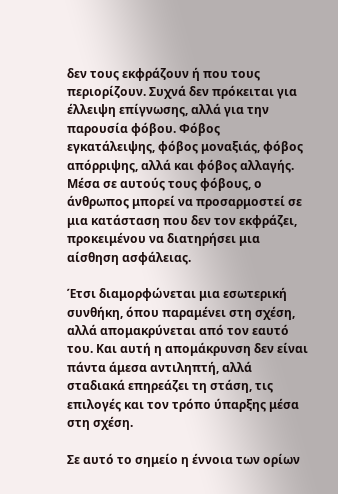δεν τους εκφράζουν ή που τους περιορίζουν. Συχνά δεν πρόκειται για έλλειψη επίγνωσης, αλλά για την παρουσία φόβου. Φόβος εγκατάλειψης, φόβος μοναξιάς, φόβος απόρριψης, αλλά και φόβος αλλαγής. Μέσα σε αυτούς τους φόβους, ο άνθρωπος μπορεί να προσαρμοστεί σε μια κατάσταση που δεν τον εκφράζει, προκειμένου να διατηρήσει μια αίσθηση ασφάλειας.

Έτσι διαμορφώνεται μια εσωτερική συνθήκη, όπου παραμένει στη σχέση, αλλά απομακρύνεται από τον εαυτό του. Και αυτή η απομάκρυνση δεν είναι πάντα άμεσα αντιληπτή, αλλά σταδιακά επηρεάζει τη στάση, τις επιλογές και τον τρόπο ύπαρξης μέσα στη σχέση.

Σε αυτό το σημείο η έννοια των ορίων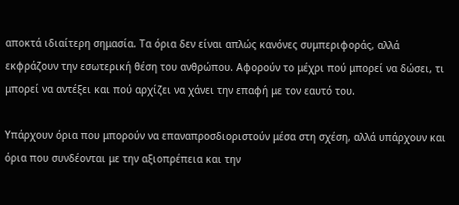αποκτά ιδιαίτερη σημασία. Τα όρια δεν είναι απλώς κανόνες συμπεριφοράς, αλλά εκφράζουν την εσωτερική θέση του ανθρώπου. Αφορούν το μέχρι πού μπορεί να δώσει, τι μπορεί να αντέξει και πού αρχίζει να χάνει την επαφή με τον εαυτό του.

Υπάρχουν όρια που μπορούν να επαναπροσδιοριστούν μέσα στη σχέση, αλλά υπάρχουν και όρια που συνδέονται με την αξιοπρέπεια και την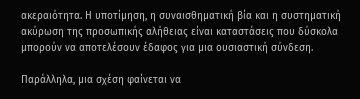ακεραιότητα. Η υποτίμηση, η συναισθηματική βία και η συστηματική ακύρωση της προσωπικής αλήθειας είναι καταστάσεις που δύσκολα μπορούν να αποτελέσουν έδαφος για μια ουσιαστική σύνδεση.

Παράλληλα, μια σχέση φαίνεται να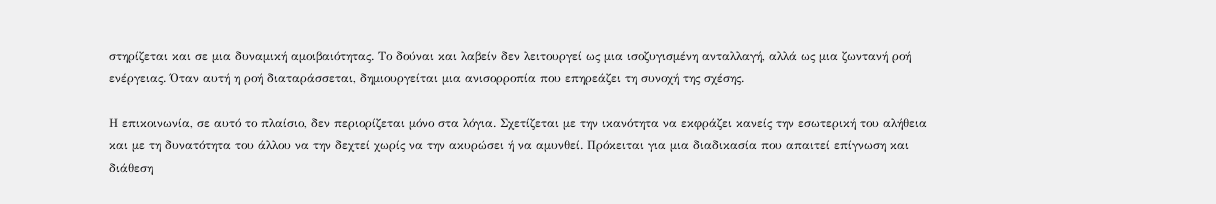στηρίζεται και σε μια δυναμική αμοιβαιότητας. Το δούναι και λαβείν δεν λειτουργεί ως μια ισοζυγισμένη ανταλλαγή, αλλά ως μια ζωντανή ροή ενέργειας. Όταν αυτή η ροή διαταράσσεται, δημιουργείται μια ανισορροπία που επηρεάζει τη συνοχή της σχέσης.

Η επικοινωνία, σε αυτό το πλαίσιο, δεν περιορίζεται μόνο στα λόγια. Σχετίζεται με την ικανότητα να εκφράζει κανείς την εσωτερική του αλήθεια και με τη δυνατότητα του άλλου να την δεχτεί χωρίς να την ακυρώσει ή να αμυνθεί. Πρόκειται για μια διαδικασία που απαιτεί επίγνωση και διάθεση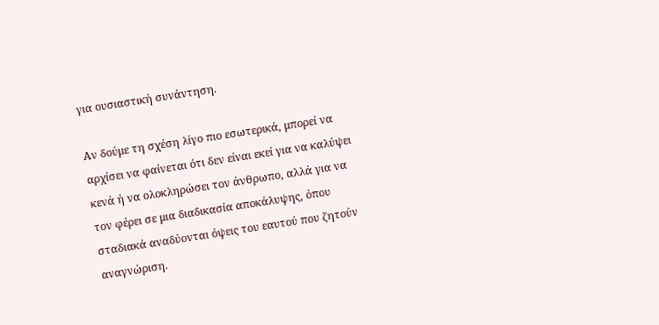για ουσιαστική συνάντηση.

Αν δούμε τη σχέση λίγο πιο εσωτερικά, μπορεί να αρχίσει να φαίνεται ότι δεν είναι εκεί για να καλύψει κενά ή να ολοκληρώσει τον άνθρωπο, αλλά για να τον φέρει σε μια διαδικασία αποκάλυψης, όπου σταδιακά αναδύονται όψεις του εαυτού που ζητούν αναγνώριση.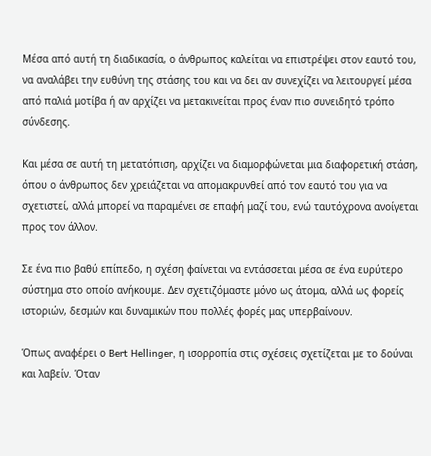Μέσα από αυτή τη διαδικασία, ο άνθρωπος καλείται να επιστρέψει στον εαυτό του, να αναλάβει την ευθύνη της στάσης του και να δει αν συνεχίζει να λειτουργεί μέσα από παλιά μοτίβα ή αν αρχίζει να μετακινείται προς έναν πιο συνειδητό τρόπο σύνδεσης.

Και μέσα σε αυτή τη μετατόπιση, αρχίζει να διαμορφώνεται μια διαφορετική στάση, όπου ο άνθρωπος δεν χρειάζεται να απομακρυνθεί από τον εαυτό του για να σχετιστεί, αλλά μπορεί να παραμένει σε επαφή μαζί του, ενώ ταυτόχρονα ανοίγεται προς τον άλλον.

Σε ένα πιο βαθύ επίπεδο, η σχέση φαίνεται να εντάσσεται μέσα σε ένα ευρύτερο σύστημα στο οποίο ανήκουμε. Δεν σχετιζόμαστε μόνο ως άτομα, αλλά ως φορείς ιστοριών, δεσμών και δυναμικών που πολλές φορές μας υπερβαίνουν.

Όπως αναφέρει ο Bert Hellinger, η ισορροπία στις σχέσεις σχετίζεται με το δούναι και λαβείν. Όταν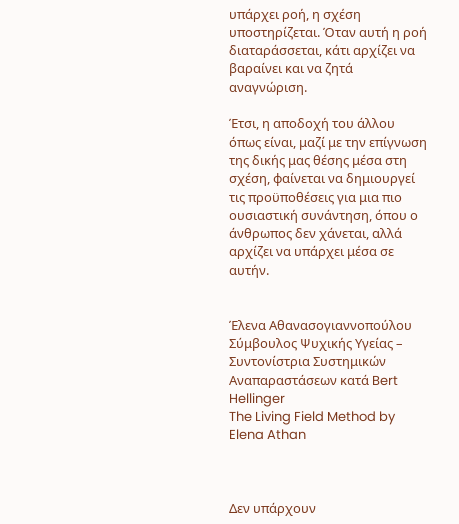υπάρχει ροή, η σχέση υποστηρίζεται. Όταν αυτή η ροή διαταράσσεται, κάτι αρχίζει να βαραίνει και να ζητά αναγνώριση.

Έτσι, η αποδοχή του άλλου όπως είναι, μαζί με την επίγνωση της δικής μας θέσης μέσα στη σχέση, φαίνεται να δημιουργεί τις προϋποθέσεις για μια πιο ουσιαστική συνάντηση, όπου ο άνθρωπος δεν χάνεται, αλλά αρχίζει να υπάρχει μέσα σε αυτήν.


Έλενα Αθανασογιαννοπούλου
Σύμβουλος Ψυχικής Υγείας – Συντονίστρια Συστημικών Αναπαραστάσεων κατά Bert Hellinger
The Living Field Method by Elena Athan



Δεν υπάρχουν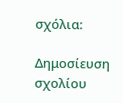σχόλια:

Δημοσίευση σχολίου